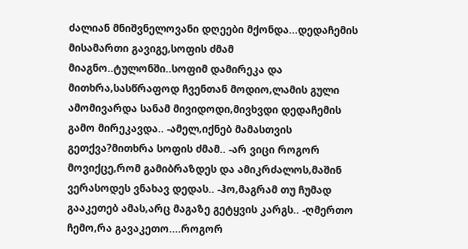ძალიან მნიშვნელოვანი დღეები მქონდა...დედაჩემის მისამართი გავიგე,სოფის ძმამ მიაგნო..ტულონში..სოფიმ დამირეკა და მითხრა,სასწრაფოდ ჩვენთან მოდიო,ლამის გული ამომივარდა სანამ მივიდოდი,მივხვდი დედაჩემის გამო მირეკავდა.. -ამელ,იქნებ მამასთვის გეთქვა?მითხრა სოფის ძმამ.. -არ ვიცი როგორ მოვიქცე,რომ გამიბრაზდეს და ამიკრძალოს,მაშინ ვერასოდეს ვნახავ დედას.. -ჰო,მაგრამ თუ ჩუმად გააკეთებ ამას,არც მაგაზე გეტყვის კარგს.. -ღმერთო ჩემო,რა გავაკეთო....როგორ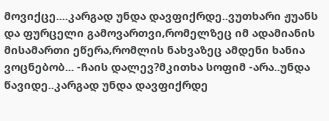მოვიქცე....კარგად უნდა დავფიქრდე..ვუთხარი ჟუანს და ფურცელი გამოვართვი,რომელზეც იმ ადამიანის მისამართი ეწერა,რომლის ნახვაზეც ამდენი ხანია ვოცნებობ... -ჩაის დალევ?მკითხა სოფიმ -არა..უნდა წავიდე..კარგად უნდა დავფიქრდე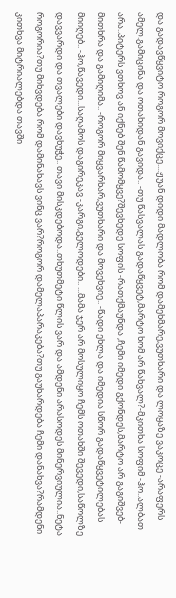და გადავწყვიტო როგორ მოვიქცე....ჟუან დიდი მადლობა რომ დამეხმარე,ვუთხარი და ლოყაზე ვაკოცე -არაფერს ამელ.გამიცინა და ოთახიდან გავიდა.. -თუ წასვალას გადაწყვეტ,მარტო ხომ არ წახვალ?-მკითხა სოფიმ -ჰო..ალბათ არა..პიტერს ვთხოვ ან იქნებ შენ წამომყვე?შევხედე სოფის -რათქმაუნდა ,ჩემი იმედი გქონდეს,მარტო არ გაგიშვებ-მითხრა და გამიღიმა.. -როგორ მიყვარხარ,ვუთხარი და მოვეხვიე.. -წადი ეხლა და იმედია სწორ გადაწყვეტილებას მიიღებ.. -ჰო,წავედი...საღამოს დაგირეკავ -კარგი,გელოდები.. ...მამა ჯერ არ მოსულიყო ჩემს ოთახში შევედი,საწოლზე დავვარდი და თვალები დავხუჭე.. თავი მისკდებოდა..თხუთმეტი წლის ვარ და ამდენი არასოდეს მინერვიულია..ნეტა როგორია?თუ მიხვდება რომ დამინახავს ვინც ვარ?როგორ დამელაპარაკება?თუ გაუხარდება ჩემი დანახვა?რამდენი კითხვა მიტრიალებდა თავში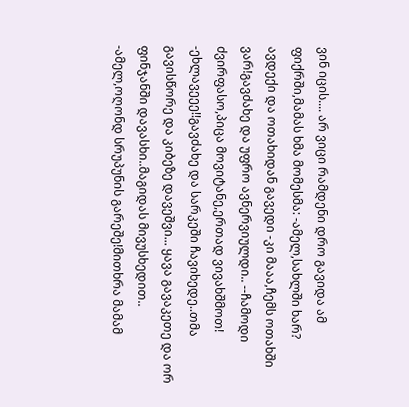ვინ იცის.... არ ვიცი რამდენი დრო გავიდა ამ ფიქრში,მამას ხმა მომესმა: -ამელ,სახლში ხარ? ავდექი და ოთახიდან გავედი -კი მააა,ჩემს ოთახში ვარ!გავძახე და უფრო ავნერვიულდი.. --ჩამოდი ძვირფასო,პიცა მოვიტანე,ერთად ვივახშმოთ! -ეხლავეეე!!გავძახე და სარკეში ჩავიხედე..თმა გავისწორე და კიბეზე დავეშვი... ყავა გავაკეთე და ორ ფინჯანში დავასხი..მაგიდას მივუსხედით.. -ამელ,ოღონდ სრუპუნის გარეშე!მითხრა მამამ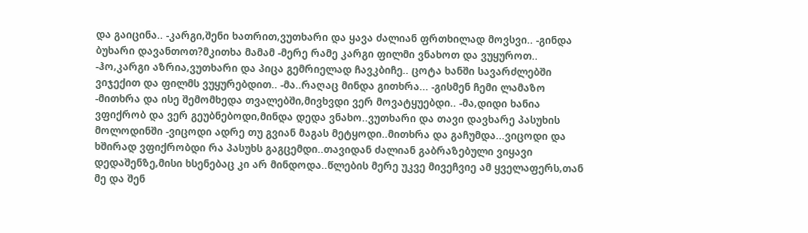და გაიცინა.. -კარგი,შენი ხათრით,ვუთხარი და ყავა ძალიან ფრთხილად მოვსვი.. -გინდა ბუხარი დავანთოთ?მკითხა მამამ -მერე რამე კარგი ფილმი ვნახოთ და ვუყუროთ.. -ჰო,კარგი აზრია,ვუთხარი და პიცა გემრიელად ჩავკბიჩე.. ცოტა ხანში სავარძლებში ვიჯექით და ფილმს ვუყურებდით.. -მა..რაღაც მინდა გითხრა... -გისმენ ჩემი ლამაზო -მითხრა და ისე შემომხედა თვალებში,მივხვდი ვერ მოვატყუებდი.. -მა,დიდი ხანია ვფიქრობ და ვერ გეუბნებოდი,მინდა დედა ვნახო..ვუთხარი და თავი დავხარე პასუხის მოლოდინში -ვიცოდი ადრე თუ გვიან მაგას მეტყოდი..მითხრა და გაჩუმდა...ვიცოდი და ხშირად ვფიქრობდი რა პასუხს გაგცემდი..თავიდან ძალიან გაბრაზებული ვიყავი დედაშენზე,მისი ხსენებაც კი არ მინდოდა..წლების მერე უკვე მივეჩვიე ამ ყველაფერს,თან მე და შენ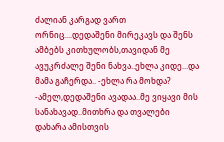ძალიან კარგად ვართ ორნიც....დედაშენი მირეკავს და შენს ამბებს კითხულობს,თავიდან მე ავუკრძალე შენი ნახვა..ეხლა კიდე...და მამა გაჩერდა.. -ეხლა რა მოხდა? -ამელ,დედაშენი ავადაა..მე ვიყავი მის სანახავად..მითხრა და თვალები დახარა ამისთვის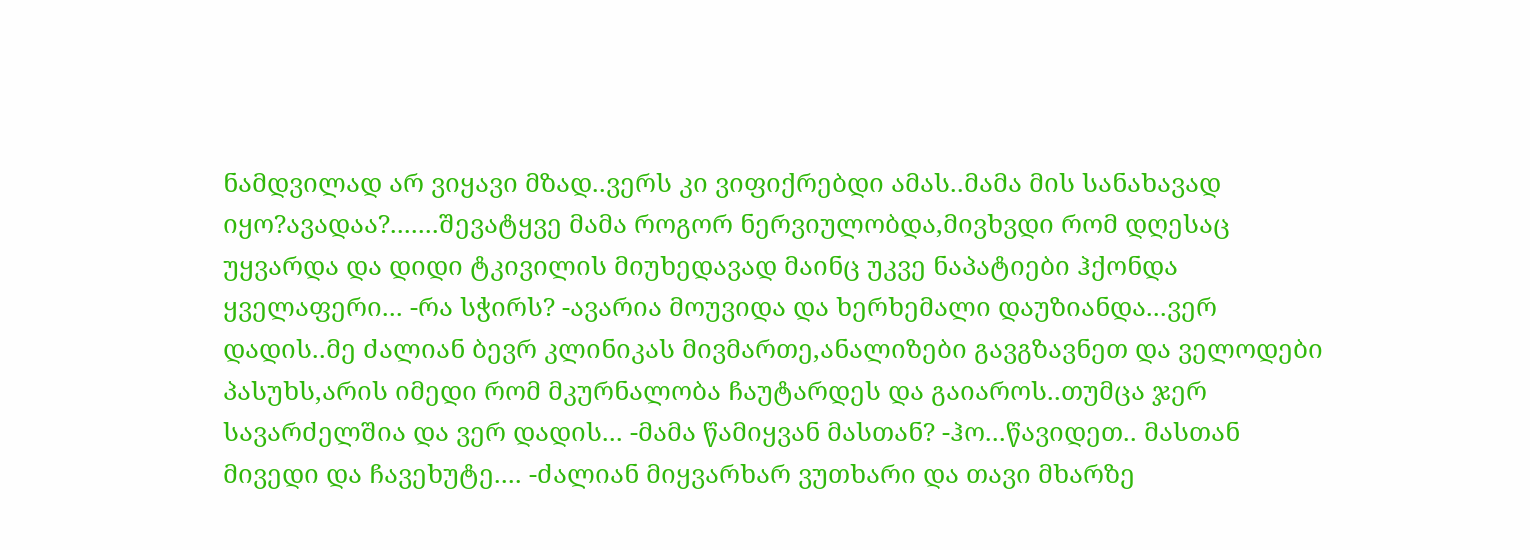ნამდვილად არ ვიყავი მზად..ვერს კი ვიფიქრებდი ამას..მამა მის სანახავად იყო?ავადაა?.......შევატყვე მამა როგორ ნერვიულობდა,მივხვდი რომ დღესაც უყვარდა და დიდი ტკივილის მიუხედავად მაინც უკვე ნაპატიები ჰქონდა ყველაფერი... -რა სჭირს? -ავარია მოუვიდა და ხერხემალი დაუზიანდა...ვერ დადის..მე ძალიან ბევრ კლინიკას მივმართე,ანალიზები გავგზავნეთ და ველოდები პასუხს,არის იმედი რომ მკურნალობა ჩაუტარდეს და გაიაროს..თუმცა ჯერ სავარძელშია და ვერ დადის... -მამა წამიყვან მასთან? -ჰო...წავიდეთ.. მასთან მივედი და ჩავეხუტე.... -ძალიან მიყვარხარ ვუთხარი და თავი მხარზე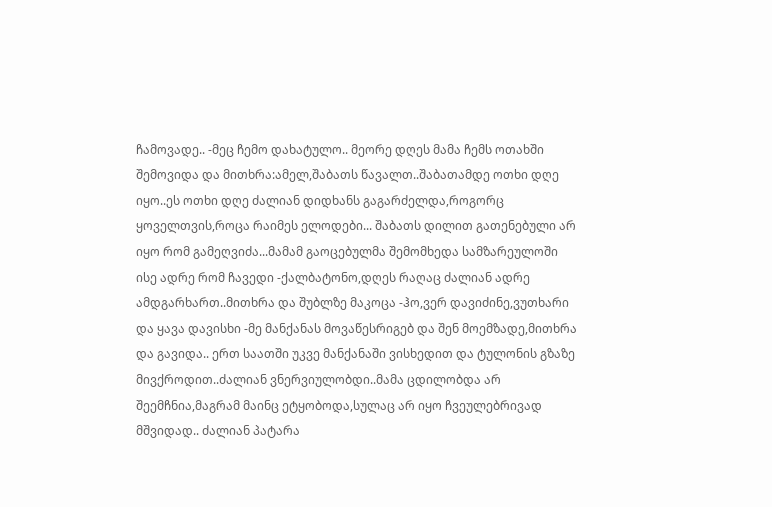ჩამოვადე.. -მეც ჩემო დახატულო.. მეორე დღეს მამა ჩემს ოთახში შემოვიდა და მითხრა:ამელ,შაბათს წავალთ..შაბათამდე ოთხი დღე იყო..ეს ოთხი დღე ძალიან დიდხანს გაგარძელდა,როგორც ყოველთვის,როცა რაიმეს ელოდები... შაბათს დილით გათენებული არ იყო რომ გამეღვიძა...მამამ გაოცებულმა შემომხედა სამზარეულოში ისე ადრე რომ ჩავედი -ქალბატონო,დღეს რაღაც ძალიან ადრე ამდგარხართ..მითხრა და შუბლზე მაკოცა -ჰო,ვერ დავიძინე,ვუთხარი და ყავა დავისხი -მე მანქანას მოვაწესრიგებ და შენ მოემზადე,მითხრა და გავიდა.. ერთ საათში უკვე მანქანაში ვისხედით და ტულონის გზაზე მივქროდით..ძალიან ვნერვიულობდი..მამა ცდილობდა არ შეემჩნია,მაგრამ მაინც ეტყობოდა,სულაც არ იყო ჩვეულებრივად მშვიდად.. ძალიან პატარა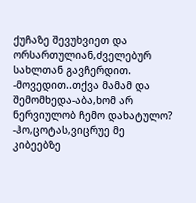ქუჩაზე შევუხვიეთ და ორსართულიან,ძველებურ სახლთან გავჩერდით. -მოვედით..თქვა მამამ და შემომხედა-აბა,ხომ არ ნერვიულობ ჩემო დახატულო? -ჰო,ცოტას,ვიცრუე მე კიბეებზე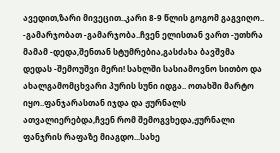ავედით,ზარი მივეცით..კარი 8-9 წლის გოგომ გაგვიღო.. -გამარჯობათ -გამარჯობა..ჩვენ ელისთან ვართ -უთხრა მამამ -დედა,შენთან სტუმრებია,გასძახა ბავშვმა დედას -შემოუშვი მერი! სახლში სასიამოვნო სითბო და ახალგამომცხვარი პურის სუნი იდგა.. ოთახში მარტო იყო..ფანჯარასთან იჯდა და ჟურნალს ათვალიერებდა,ჩვენ რომ შემოგვხედა,ჟურნალი ფანჯრის რაფაზე მიაგდო...სახე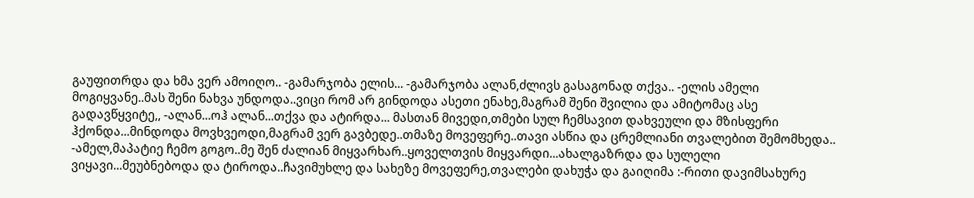გაუფითრდა და ხმა ვერ ამოიღო.. -გამარჯობა ელის... -გამარჯობა ალან,ძლივს გასაგონად თქვა.. -ელის ამელი მოგიყვანე..მას შენი ნახვა უნდოდა..ვიცი რომ არ გინდოდა ასეთი ენახე,მაგრამ შენი შვილია და ამიტომაც ასე გადავწყვიტე,, -ალან...ოჰ ალან...თქვა და ატირდა... მასთან მივედი,თმები სულ ჩემსავით დახვეული და მზისფერი ჰქონდა...მინდოდა მოვხვეოდი,მაგრამ ვერ გავბედე..თმაზე მოვეფერე..თავი ასწია და ცრემლიანი თვალებით შემომხედა.. -ამელ,მაპატიე ჩემო გოგო..მე შენ ძალიან მიყვარხარ..ყოველთვის მიყვარდი...ახალგაზრდა და სულელი ვიყავი...მეუბნებოდა და ტიროდა..ჩავიმუხლე და სახეზე მოვეფერე,თვალები დახუჭა და გაიღიმა :-რითი დავიმსახურე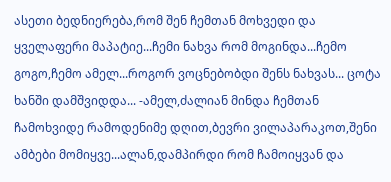ასეთი ბედნიერება,რომ შენ ჩემთან მოხვედი და ყველაფერი მაპატიე...ჩემი ნახვა რომ მოგინდა...ჩემო გოგო,ჩემო ამელ...როგორ ვოცნებობდი შენს ნახვას... ცოტა ხანში დამშვიდდა... -ამელ,ძალიან მინდა ჩემთან ჩამოხვიდე რამოდენიმე დღით,ბევრი ვილაპარაკოთ,შენი ამბები მომიყვე...ალან,დამპირდი რომ ჩამოიყვან და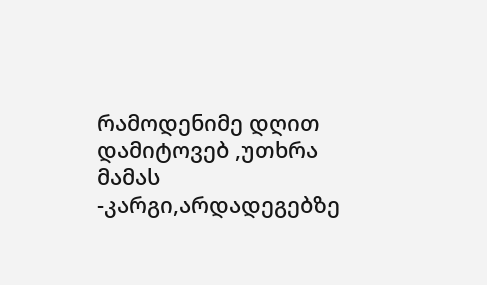რამოდენიმე დღით დამიტოვებ ,უთხრა მამას -კარგი,არდადეგებზე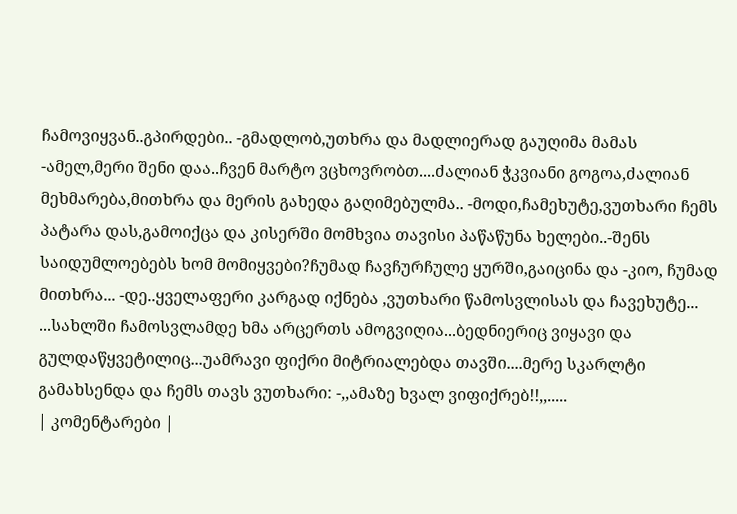ჩამოვიყვან..გპირდები.. -გმადლობ,უთხრა და მადლიერად გაუღიმა მამას -ამელ,მერი შენი დაა..ჩვენ მარტო ვცხოვრობთ....ძალიან ჭკვიანი გოგოა,ძალიან მეხმარება,მითხრა და მერის გახედა გაღიმებულმა.. -მოდი,ჩამეხუტე,ვუთხარი ჩემს პატარა დას,გამოიქცა და კისერში მომხვია თავისი პაწაწუნა ხელები..-შენს საიდუმლოებებს ხომ მომიყვები?ჩუმად ჩავჩურჩულე ყურში,გაიცინა და -კიო, ჩუმად მითხრა... -დე..ყველაფერი კარგად იქნება ,ვუთხარი წამოსვლისას და ჩავეხუტე... ...სახლში ჩამოსვლამდე ხმა არცერთს ამოგვიღია...ბედნიერიც ვიყავი და გულდაწყვეტილიც...უამრავი ფიქრი მიტრიალებდა თავში....მერე სკარლტი გამახსენდა და ჩემს თავს ვუთხარი: -,,ამაზე ხვალ ვიფიქრებ!!,,.....
| კომენტარები |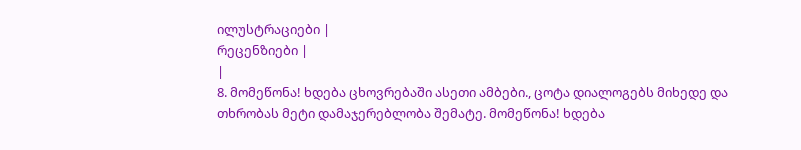ილუსტრაციები |
რეცენზიები |
|
8. მომეწონა! ხდება ცხოვრებაში ასეთი ამბები., ცოტა დიალოგებს მიხედე და თხრობას მეტი დამაჯერებლობა შემატე. მომეწონა! ხდება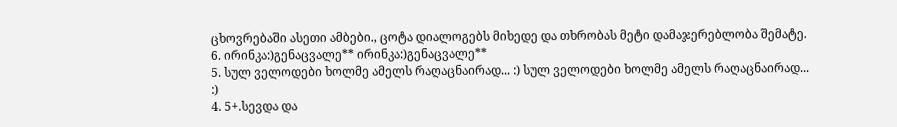ცხოვრებაში ასეთი ამბები., ცოტა დიალოგებს მიხედე და თხრობას მეტი დამაჯერებლობა შემატე.
6. ირინკა:)გენაცვალე** ირინკა:)გენაცვალე**
5. სულ ველოდები ხოლმე ამელს რაღაცნაირად... :) სულ ველოდები ხოლმე ამელს რაღაცნაირად... :)
4. 5+.სევდა და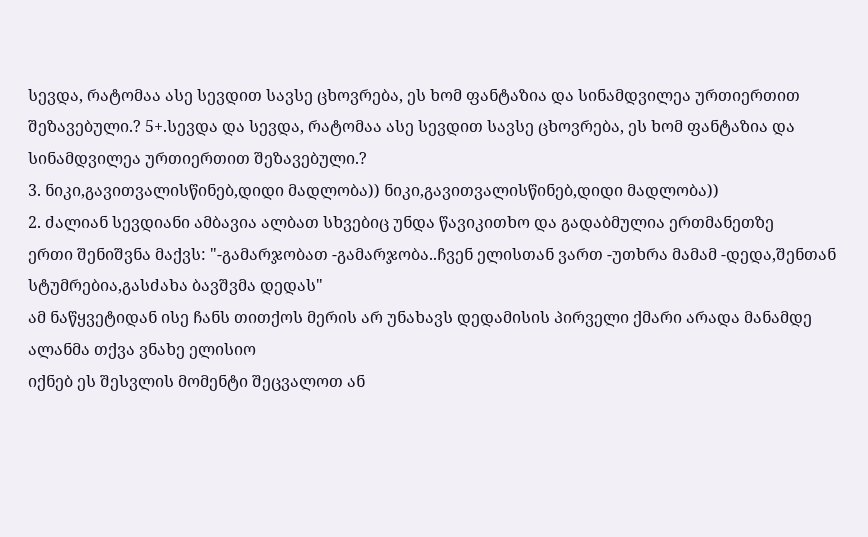სევდა, რატომაა ასე სევდით სავსე ცხოვრება, ეს ხომ ფანტაზია და სინამდვილეა ურთიერთით შეზავებული.? 5+.სევდა და სევდა, რატომაა ასე სევდით სავსე ცხოვრება, ეს ხომ ფანტაზია და სინამდვილეა ურთიერთით შეზავებული.?
3. ნიკი,გავითვალისწინებ,დიდი მადლობა)) ნიკი,გავითვალისწინებ,დიდი მადლობა))
2. ძალიან სევდიანი ამბავია ალბათ სხვებიც უნდა წავიკითხო და გადაბმულია ერთმანეთზე
ერთი შენიშვნა მაქვს: "-გამარჯობათ -გამარჯობა..ჩვენ ელისთან ვართ -უთხრა მამამ -დედა,შენთან სტუმრებია,გასძახა ბავშვმა დედას"
ამ ნაწყვეტიდან ისე ჩანს თითქოს მერის არ უნახავს დედამისის პირველი ქმარი არადა მანამდე ალანმა თქვა ვნახე ელისიო
იქნებ ეს შესვლის მომენტი შეცვალოთ ან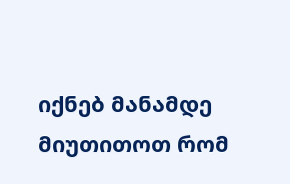იქნებ მანამდე მიუთითოთ რომ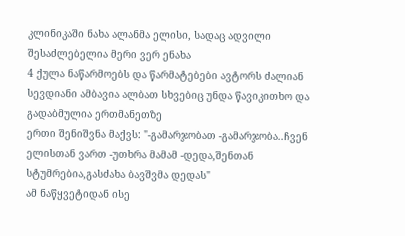კლინიკაში ნახა ალანმა ელისი, სადაც ადვილი შესაძლებელია მერი ვერ ენახა
4 ქულა ნაწარმოებს და წარმატებები ავტორს ძალიან სევდიანი ამბავია ალბათ სხვებიც უნდა წავიკითხო და გადაბმულია ერთმანეთზე
ერთი შენიშვნა მაქვს: "-გამარჯობათ -გამარჯობა..ჩვენ ელისთან ვართ -უთხრა მამამ -დედა,შენთან სტუმრებია,გასძახა ბავშვმა დედას"
ამ ნაწყვეტიდან ისე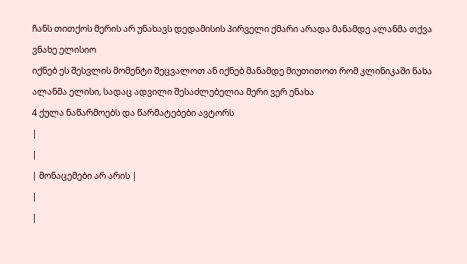ჩანს თითქოს მერის არ უნახავს დედამისის პირველი ქმარი არადა მანამდე ალანმა თქვა ვნახე ელისიო
იქნებ ეს შესვლის მომენტი შეცვალოთ ან იქნებ მანამდე მიუთითოთ რომ კლინიკაში ნახა ალანმა ელისი, სადაც ადვილი შესაძლებელია მერი ვერ ენახა
4 ქულა ნაწარმოებს და წარმატებები ავტორს
|
|
| მონაცემები არ არის |
|
|